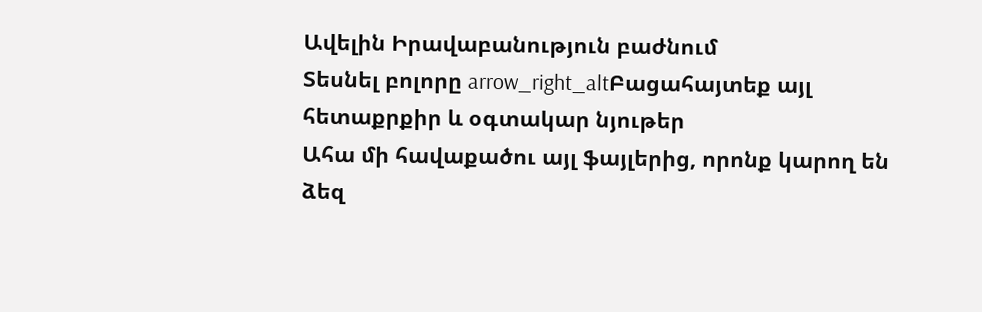Ավելին Իրավաբանություն բաժնում
Տեսնել բոլորը arrow_right_altԲացահայտեք այլ հետաքրքիր և օգտակար նյութեր
Ահա մի հավաքածու այլ ֆայլերից, որոնք կարող են ձեզ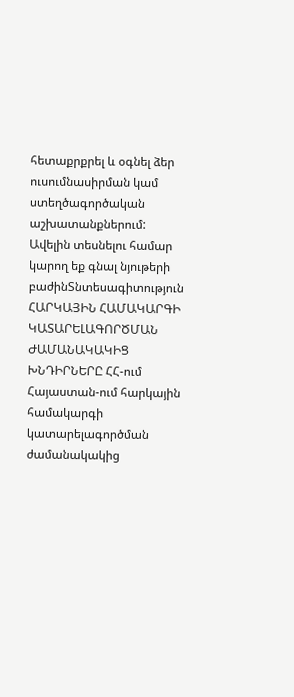հետաքրքրել և օգնել ձեր ուսումնասիրման կամ ստեղծագործական աշխատանքներում: Ավելին տեսնելու համար կարող եք գնալ նյութերի բաժինՏնտեսագիտություն
ՀԱՐԿԱՅԻՆ ՀԱՄԱԿԱՐԳԻ ԿԱՏԱՐԵԼԱԳՈՐԾՄԱՆ ԺԱՄԱՆԱԿԱԿԻՑ ԽՆԴԻՐՆԵՐԸ ՀՀ-ում
Հայաստան-ում հարկային համակարգի կատարելագործման ժամանակակից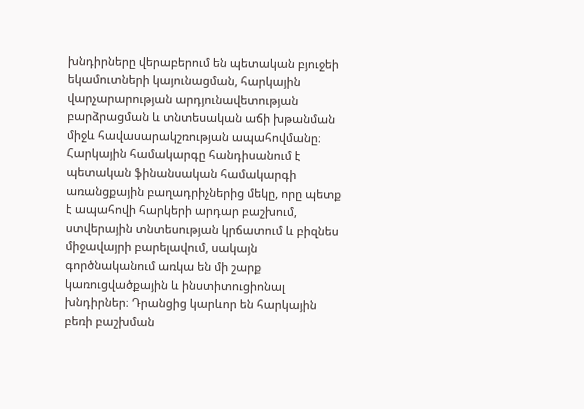խնդիրները վերաբերում են պետական բյուջեի եկամուտների կայունացման, հարկային վարչարարության արդյունավետության բարձրացման և տնտեսական աճի խթանման միջև հավասարակշռության ապահովմանը։ Հարկային համակարգը հանդիսանում է պետական ֆինանսական համակարգի առանցքային բաղադրիչներից մեկը, որը պետք է ապահովի հարկերի արդար բաշխում, ստվերային տնտեսության կրճատում և բիզնես միջավայրի բարելավում, սակայն գործնականում առկա են մի շարք կառուցվածքային և ինստիտուցիոնալ խնդիրներ։ Դրանցից կարևոր են հարկային բեռի բաշխման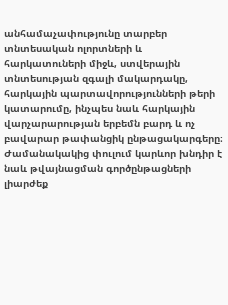անհամաչափությունը տարբեր տնտեսական ոլորտների և հարկատուների միջև, ստվերային տնտեսության զգալի մակարդակը, հարկային պարտավորությունների թերի կատարումը, ինչպես նաև հարկային վարչարարության երբեմն բարդ և ոչ բավարար թափանցիկ ընթացակարգերը։ Ժամանակակից փուլում կարևոր խնդիր է նաև թվայնացման գործընթացների լիարժեք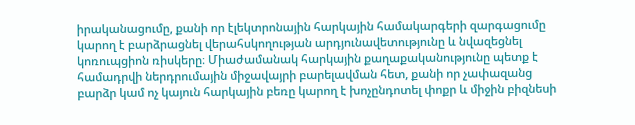իրականացումը, քանի որ էլեկտրոնային հարկային համակարգերի զարգացումը կարող է բարձրացնել վերահսկողության արդյունավետությունը և նվազեցնել կոռուպցիոն ռիսկերը։ Միաժամանակ հարկային քաղաքականությունը պետք է համադրվի ներդրումային միջավայրի բարելավման հետ, քանի որ չափազանց բարձր կամ ոչ կայուն հարկային բեռը կարող է խոչընդոտել փոքր և միջին բիզնեսի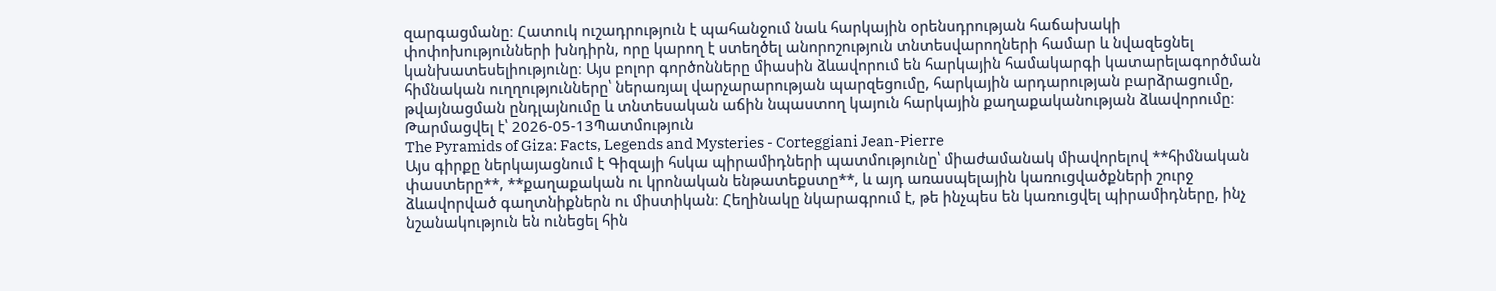զարգացմանը։ Հատուկ ուշադրություն է պահանջում նաև հարկային օրենսդրության հաճախակի փոփոխությունների խնդիրն, որը կարող է ստեղծել անորոշություն տնտեսվարողների համար և նվազեցնել կանխատեսելիությունը։ Այս բոլոր գործոնները միասին ձևավորում են հարկային համակարգի կատարելագործման հիմնական ուղղությունները՝ ներառյալ վարչարարության պարզեցումը, հարկային արդարության բարձրացումը, թվայնացման ընդլայնումը և տնտեսական աճին նպաստող կայուն հարկային քաղաքականության ձևավորումը։
Թարմացվել է՝ 2026-05-13Պատմություն
The Pyramids of Giza: Facts, Legends and Mysteries - Corteggiani Jean-Pierre
Այս գիրքը ներկայացնում է Գիզայի հսկա պիրամիդների պատմությունը՝ միաժամանակ միավորելով **հիմնական փաստերը**, **քաղաքական ու կրոնական ենթատեքստը**, և այդ առասպելային կառուցվածքների շուրջ ձևավորված գաղտնիքներն ու միստիկան։ Հեղինակը նկարագրում է, թե ինչպես են կառուցվել պիրամիդները, ինչ նշանակություն են ունեցել հին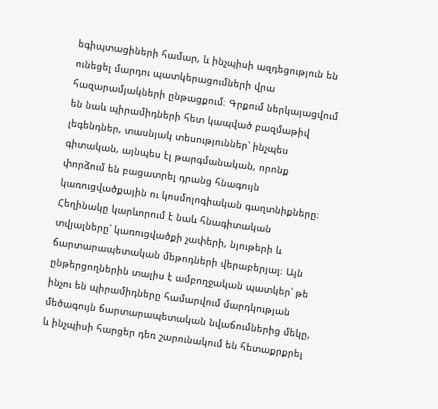եգիպտացիների համար, և ինչպիսի ազդեցություն են ունեցել մարդու պատկերացումների վրա հազարամյակների ընթացքում։ Գրքում ներկայացվում են նաև պիրամիդների հետ կապված բազմաթիվ լեգենդներ, տասնյակ տեսություններ՝ ինչպես գիտական, այնպես էլ թարգմանական, որոնք փորձում են բացատրել դրանց հնագույն կառուցվածքային ու կոսմոլոգիական գաղտնիքները։ Հեղինակը կարևորում է նաև հնագիտական տվյալները՝ կառուցվածքի չափերի, նյութերի և ճարտարապետական մեթոդների վերաբերյալ։ Այն ընթերցողներին տալիս է ամբողջական պատկեր՝ թե ինչու են պիրամիդները համարվում մարդկության մեծագույն ճարտարապետական նվաճումներից մեկը, և ինչպիսի հարցեր դեռ շարունակում են հետաքրքրել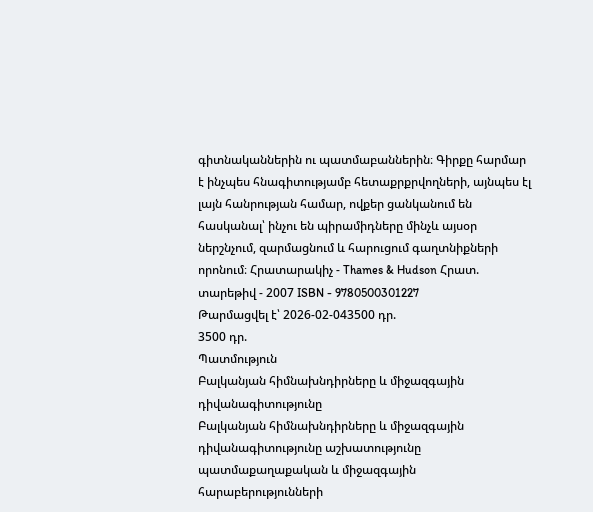գիտնականներին ու պատմաբաններին։ Գիրքը հարմար է ինչպես հնագիտությամբ հետաքրքրվողների, այնպես էլ լայն հանրության համար, ովքեր ցանկանում են հասկանալ՝ ինչու են պիրամիդները մինչև այսօր ներշնչում, զարմացնում և հարուցում գաղտնիքների որոնում։ Հրատարակիչ - Thames & Hudson Հրատ. տարեթիվ - 2007 ISBN - 9780500301227
Թարմացվել է՝ 2026-02-043500 դր.
3500 դր.
Պատմություն
Բալկանյան հիմնախնդիրները և միջազգային դիվանագիտությունը
Բալկանյան հիմնախնդիրները և միջազգային դիվանագիտությունը աշխատությունը պատմաքաղաքական և միջազգային հարաբերությունների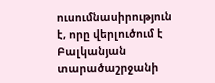ուսումնասիրություն է, որը վերլուծում է Բալկանյան տարածաշրջանի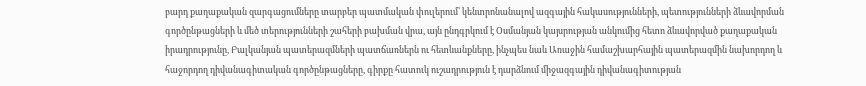բարդ քաղաքական զարգացումները տարբեր պատմական փուլերում՝ կենտրոնանալով ազգային հակասությունների, պետությունների ձևավորման գործընթացների և մեծ տերությունների շահերի բախման վրա, այն ընդգրկում է Օսմանյան կայսրության անկումից հետո ձևավորված քաղաքական իրադրությունը, Բալկանյան պատերազմների պատճառներն ու հետևանքները, ինչպես նաև Առաջին համաշխարհային պատերազմին նախորդող և հաջորդող դիվանագիտական գործընթացները, գիրքը հատուկ ուշադրություն է դարձնում միջազգային դիվանագիտության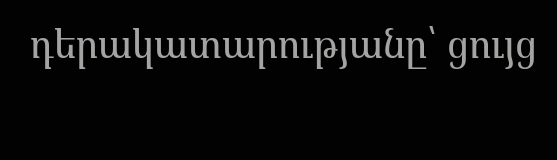դերակատարությանը՝ ցույց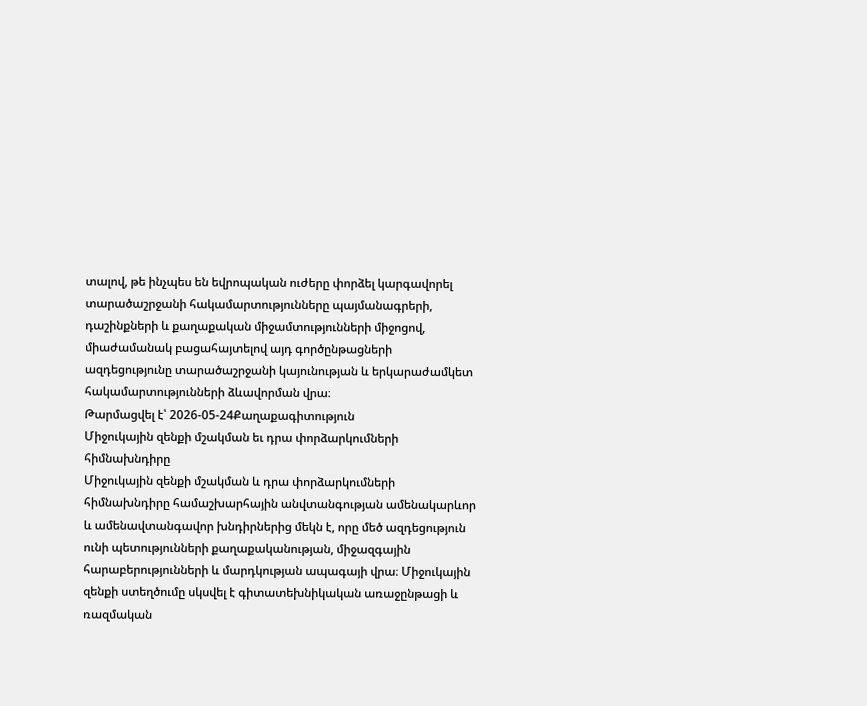տալով, թե ինչպես են եվրոպական ուժերը փորձել կարգավորել տարածաշրջանի հակամարտությունները պայմանագրերի, դաշինքների և քաղաքական միջամտությունների միջոցով, միաժամանակ բացահայտելով այդ գործընթացների ազդեցությունը տարածաշրջանի կայունության և երկարաժամկետ հակամարտությունների ձևավորման վրա։
Թարմացվել է՝ 2026-05-24Քաղաքագիտություն
Միջուկային զենքի մշակման եւ դրա փորձարկումների հիմնախնդիրը
Միջուկային զենքի մշակման և դրա փորձարկումների հիմնախնդիրը համաշխարհային անվտանգության ամենակարևոր և ամենավտանգավոր խնդիրներից մեկն է, որը մեծ ազդեցություն ունի պետությունների քաղաքականության, միջազգային հարաբերությունների և մարդկության ապագայի վրա։ Միջուկային զենքի ստեղծումը սկսվել է գիտատեխնիկական առաջընթացի և ռազմական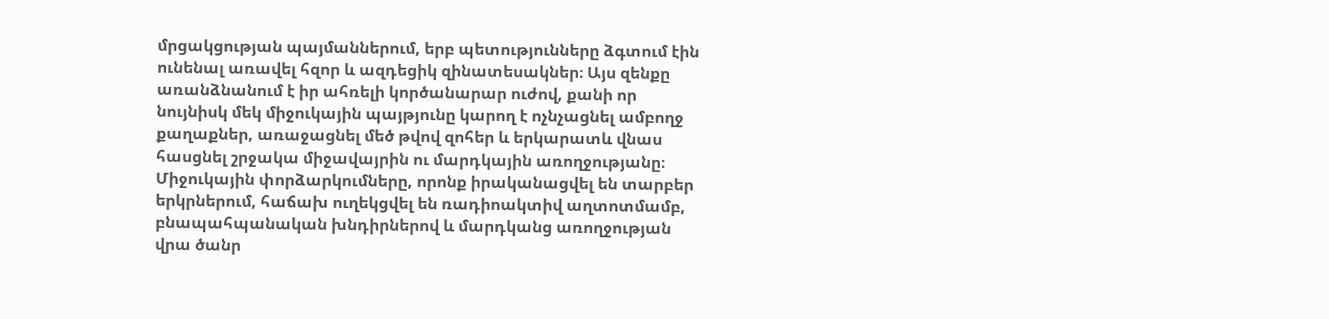մրցակցության պայմաններում, երբ պետությունները ձգտում էին ունենալ առավել հզոր և ազդեցիկ զինատեսակներ։ Այս զենքը առանձնանում է իր ահռելի կործանարար ուժով, քանի որ նույնիսկ մեկ միջուկային պայթյունը կարող է ոչնչացնել ամբողջ քաղաքներ, առաջացնել մեծ թվով զոհեր և երկարատև վնաս հասցնել շրջակա միջավայրին ու մարդկային առողջությանը։ Միջուկային փորձարկումները, որոնք իրականացվել են տարբեր երկրներում, հաճախ ուղեկցվել են ռադիոակտիվ աղտոտմամբ, բնապահպանական խնդիրներով և մարդկանց առողջության վրա ծանր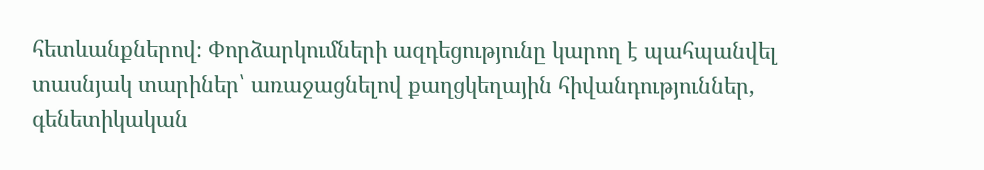հետևանքներով։ Փորձարկումների ազդեցությունը կարող է պահպանվել տասնյակ տարիներ՝ առաջացնելով քաղցկեղային հիվանդություններ, գենետիկական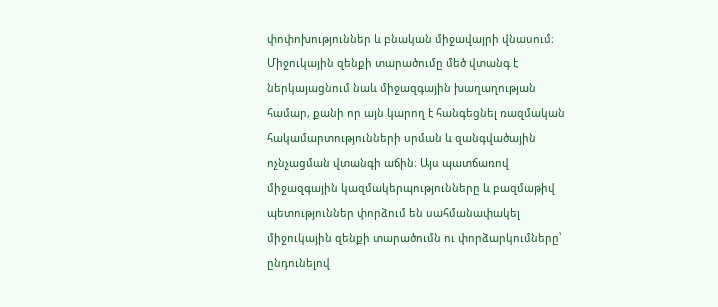փոփոխություններ և բնական միջավայրի վնասում։ Միջուկային զենքի տարածումը մեծ վտանգ է ներկայացնում նաև միջազգային խաղաղության համար, քանի որ այն կարող է հանգեցնել ռազմական հակամարտությունների սրման և զանգվածային ոչնչացման վտանգի աճին։ Այս պատճառով միջազգային կազմակերպությունները և բազմաթիվ պետություններ փորձում են սահմանափակել միջուկային զենքի տարածումն ու փորձարկումները՝ ընդունելով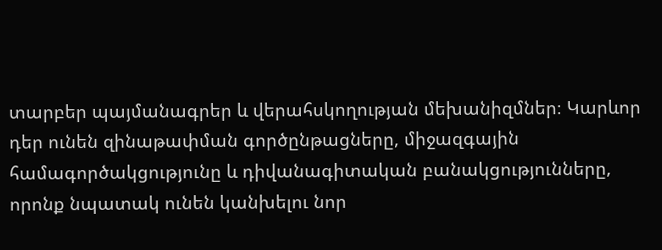տարբեր պայմանագրեր և վերահսկողության մեխանիզմներ։ Կարևոր դեր ունեն զինաթափման գործընթացները, միջազգային համագործակցությունը և դիվանագիտական բանակցությունները, որոնք նպատակ ունեն կանխելու նոր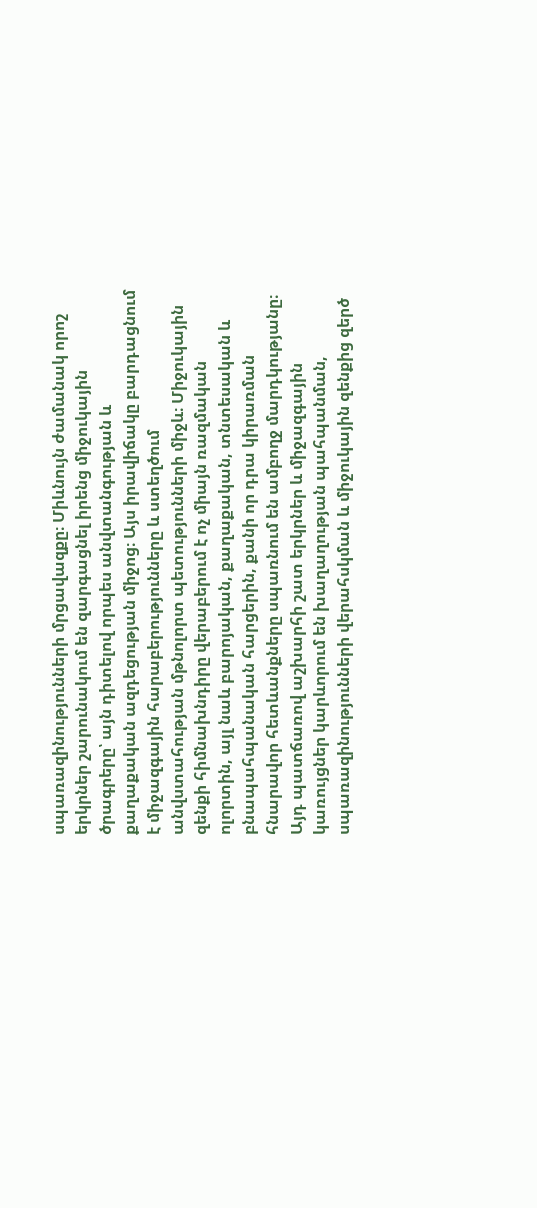սպառազինությունների մրցավազքը։ Միևնույն ժամանակ որոշ երկրներ շարունակում են զարգացնել իրենց միջուկային ծրագրերը՝ այն դիտելով որպես անվտանգության և քաղաքական ազդեցության միջոց։ Այս իրավիճակը բարդացնում է միջազգային հարաբերությունները և ստեղծում անվստահության մթնոլորտ պետությունների միջև։ Միջուկային զենքի հիմնախնդիրը վերաբերում է ոչ միայն ռազմական ոլորտին, այլ նաև բարոյական, քաղաքական, տնտեսական և բնապահպանական հարցերին, քանի որ դրա կիրառման հնարավոր հետևանքները սպառնում են ամբողջ մարդկությանը։ Այդ պատճառով աշխարհի շատ երկրներ և միջազգային կառույցներ կարևորում են խաղաղության պահպանման, սպառազինությունների վերահսկման և միջուկային զենքից զերծ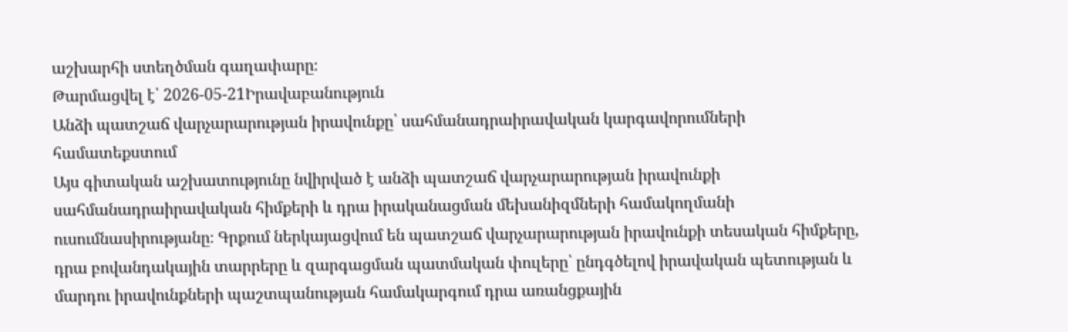աշխարհի ստեղծման գաղափարը։
Թարմացվել է՝ 2026-05-21Իրավաբանություն
Անձի պատշաճ վարչարարության իրավունքը՝ սահմանադրաիրավական կարգավորումների համատեքստում
Այս գիտական աշխատությունը նվիրված է անձի պատշաճ վարչարարության իրավունքի սահմանադրաիրավական հիմքերի և դրա իրականացման մեխանիզմների համակողմանի ուսումնասիրությանը։ Գրքում ներկայացվում են պատշաճ վարչարարության իրավունքի տեսական հիմքերը, դրա բովանդակային տարրերը և զարգացման պատմական փուլերը՝ ընդգծելով իրավական պետության և մարդու իրավունքների պաշտպանության համակարգում դրա առանցքային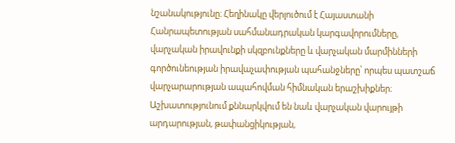նշանակությունը։ Հեղինակը վերլուծում է Հայաստանի Հանրապետության սահմանադրական կարգավորումները, վարչական իրավունքի սկզբունքները և վարչական մարմինների գործունեության իրավաչափության պահանջները՝ որպես պատշաճ վարչարարության ապահովման հիմնական երաշխիքներ։ Աշխատությունում քննարկվում են նաև վարչական վարույթի արդարության, թափանցիկության,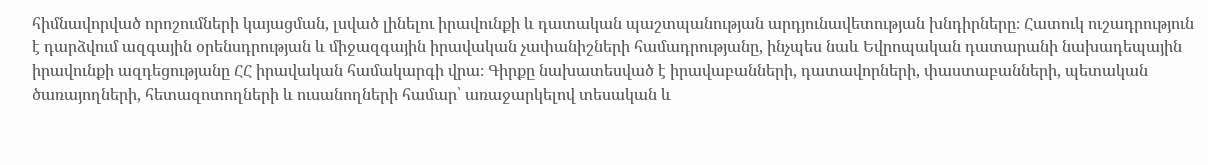հիմնավորված որոշումների կայացման, լսված լինելու իրավունքի և դատական պաշտպանության արդյունավետության խնդիրները։ Հատուկ ուշադրություն է դարձվում ազգային օրենսդրության և միջազգային իրավական չափանիշների համադրությանը, ինչպես նաև Եվրոպական դատարանի նախադեպային իրավունքի ազդեցությանը ՀՀ իրավական համակարգի վրա։ Գիրքը նախատեսված է իրավաբանների, դատավորների, փաստաբանների, պետական ծառայողների, հետազոտողների և ուսանողների համար՝ առաջարկելով տեսական և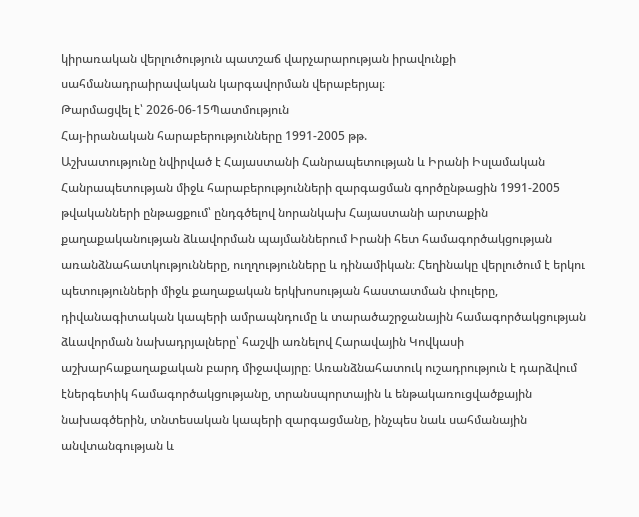կիրառական վերլուծություն պատշաճ վարչարարության իրավունքի սահմանադրաիրավական կարգավորման վերաբերյալ։
Թարմացվել է՝ 2026-06-15Պատմություն
Հայ-իրանական հարաբերությունները 1991-2005 թթ.
Աշխատությունը նվիրված է Հայաստանի Հանրապետության և Իրանի Իսլամական Հանրապետության միջև հարաբերությունների զարգացման գործընթացին 1991-2005 թվականների ընթացքում՝ ընդգծելով նորանկախ Հայաստանի արտաքին քաղաքականության ձևավորման պայմաններում Իրանի հետ համագործակցության առանձնահատկությունները, ուղղությունները և դինամիկան։ Հեղինակը վերլուծում է երկու պետությունների միջև քաղաքական երկխոսության հաստատման փուլերը, դիվանագիտական կապերի ամրապնդումը և տարածաշրջանային համագործակցության ձևավորման նախադրյալները՝ հաշվի առնելով Հարավային Կովկասի աշխարհաքաղաքական բարդ միջավայրը։ Առանձնահատուկ ուշադրություն է դարձվում էներգետիկ համագործակցությանը, տրանսպորտային և ենթակառուցվածքային նախագծերին, տնտեսական կապերի զարգացմանը, ինչպես նաև սահմանային անվտանգության և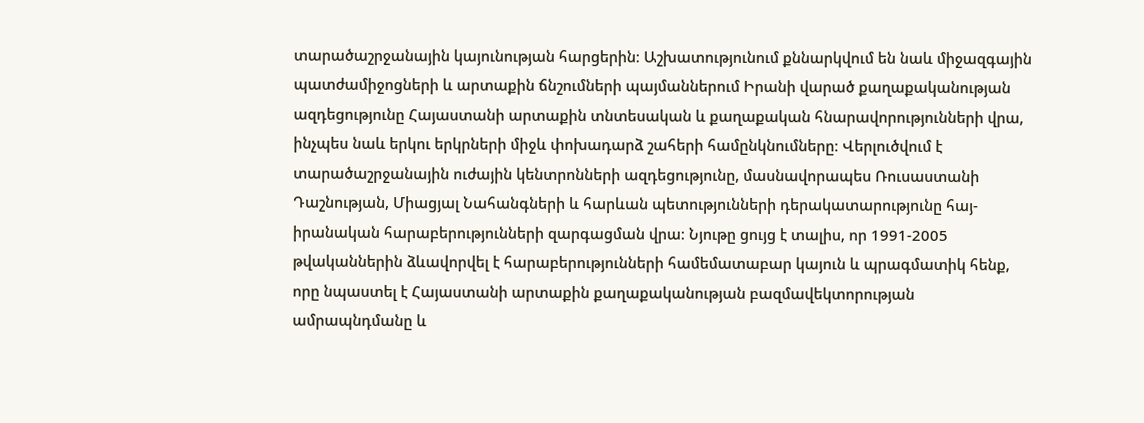տարածաշրջանային կայունության հարցերին։ Աշխատությունում քննարկվում են նաև միջազգային պատժամիջոցների և արտաքին ճնշումների պայմաններում Իրանի վարած քաղաքականության ազդեցությունը Հայաստանի արտաքին տնտեսական և քաղաքական հնարավորությունների վրա, ինչպես նաև երկու երկրների միջև փոխադարձ շահերի համընկնումները։ Վերլուծվում է տարածաշրջանային ուժային կենտրոնների ազդեցությունը, մասնավորապես Ռուսաստանի Դաշնության, Միացյալ Նահանգների և հարևան պետությունների դերակատարությունը հայ-իրանական հարաբերությունների զարգացման վրա։ Նյութը ցույց է տալիս, որ 1991-2005 թվականներին ձևավորվել է հարաբերությունների համեմատաբար կայուն և պրագմատիկ հենք, որը նպաստել է Հայաստանի արտաքին քաղաքականության բազմավեկտորության ամրապնդմանը և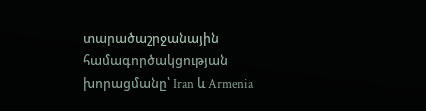տարածաշրջանային համագործակցության խորացմանը՝ Iran և Armenia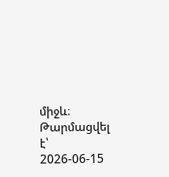միջև։
Թարմացվել է՝ 2026-06-15